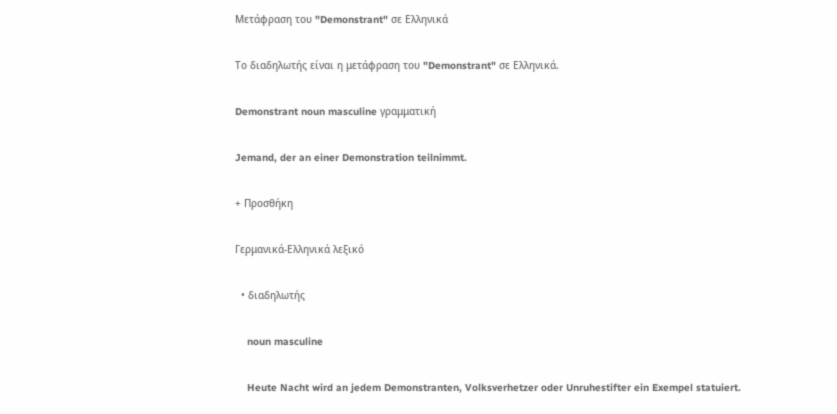Μετάφραση του "Demonstrant" σε Ελληνικά

Το διαδηλωτής είναι η μετάφραση του "Demonstrant" σε Ελληνικά.

Demonstrant noun masculine γραμματική

Jemand, der an einer Demonstration teilnimmt.

+ Προσθήκη

Γερμανικά-Ελληνικά λεξικό

  • διαδηλωτής

    noun masculine

    Heute Nacht wird an jedem Demonstranten, Volksverhetzer oder Unruhestifter ein Exempel statuiert.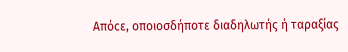Απόcε, οποιοσδήποτε διαδηλωτής ή ταραξίας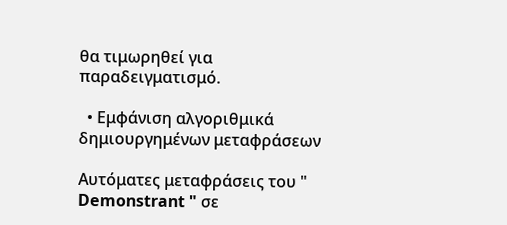θα τιμωρηθεί για παραδειγματισμό.

  • Εμφάνιση αλγοριθμικά δημιουργημένων μεταφράσεων

Αυτόματες μεταφράσεις του " Demonstrant " σε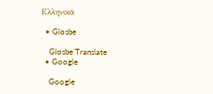Ελληνικά

  • Glosbe

    Glosbe Translate
  • Google

    Google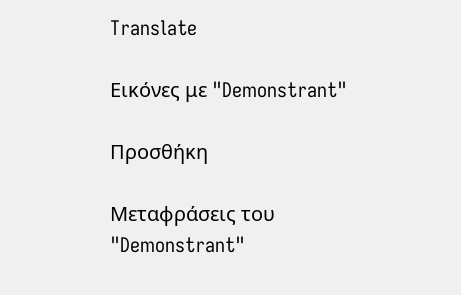Translate

Εικόνες με "Demonstrant"

Προσθήκη

Μεταφράσεις του "Demonstrant"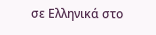σε Ελληνικά στο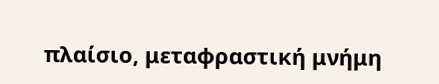πλαίσιο, μεταφραστική μνήμη